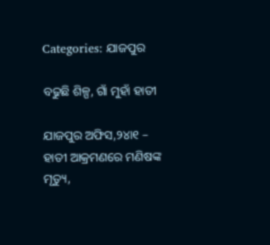Categories: ଯାଜପୁର

ବଢୁଛି ଶିଳ୍ପ, ଗାଁ ମୁହାଁ ହାତୀ

ଯାଜପୁର ଅଫିସ,୨୪ା୧ – ହାତୀ ଆକ୍ରମଣରେ ମଣିଷଙ୍କ ମୃତ୍ୟୁ,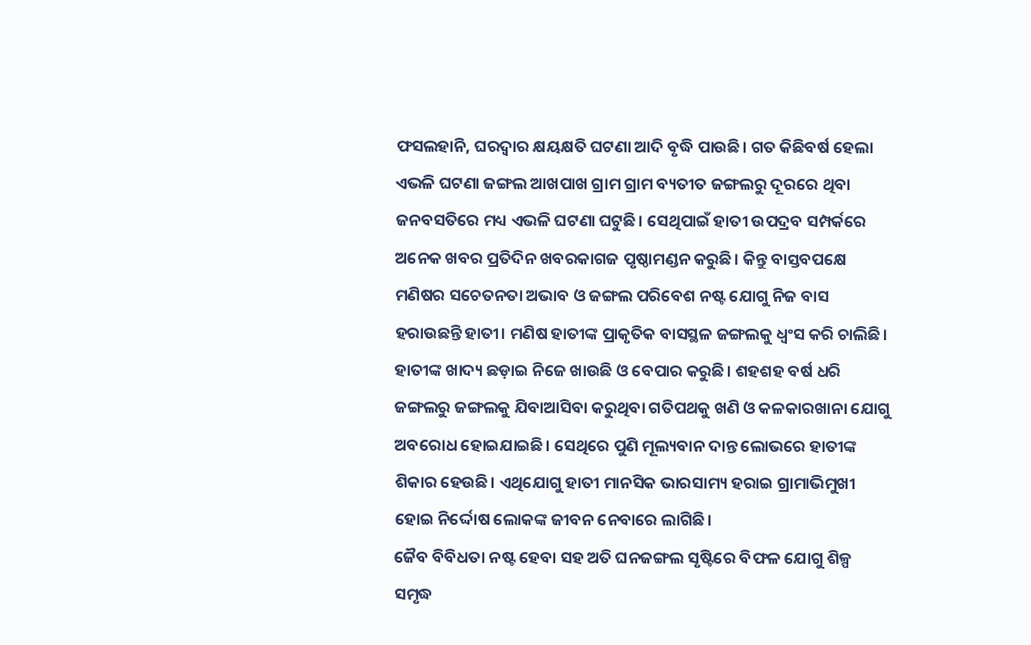ଫସଲହାନି, ଘରଦ୍ୱାର କ୍ଷୟକ୍ଷତି ଘଟଣା ଆଦି ବୃଦ୍ଧି ପାଉଛି। ଗତ କିଛିବର୍ଷ ହେଲା ଏଭଳି ଘଟଣା ଜଙ୍ଗଲ ଆଖପାଖ ଗ୍ରାମ ଗ୍ରାମ ବ୍ୟତୀତ ଜଙ୍ଗଲରୁ ଦୂରରେ ଥିବା ଜନବସତିରେ ମଧ୍ୟ ଏଭଳି ଘଟଣା ଘଟୁଛି। ସେଥିପାଇଁ ହାତୀ ଉପଦ୍ରବ ସମ୍ପର୍କରେ ଅନେକ ଖବର ପ୍ରତିଦିନ ଖବରକାଗଜ ପୃଷ୍ଠାମଣ୍ଡନ କରୁଛି। କିନ୍ତୁ ବାସ୍ତବପକ୍ଷେ ମଣିଷର ସଚେତନତା ଅଭାବ ଓ ଜଙ୍ଗଲ ପରିବେଶ ନଷ୍ଟ ଯୋଗୁ ନିଜ ବାସ ହରାଉଛନ୍ତି ହାତୀ। ମଣିଷ ହାତୀଙ୍କ ପ୍ରାକୃତିକ ବାସସ୍ଥଳ ଜଙ୍ଗଲକୁ ଧ୍ୱଂସ କରି ଚାଲିଛି। ହାତୀଙ୍କ ଖାଦ୍ୟ ଛଡ଼ାଇ ନିଜେ ଖାଉଛି ଓ ବେପାର କରୁଛି। ଶହଶହ ବର୍ଷ ଧରି ଜଙ୍ଗଲରୁ ଜଙ୍ଗଲକୁ ଯିବାଆସିବା କରୁଥିବା ଗତିପଥକୁ ଖଣି ଓ କଳକାରଖାନା ଯୋଗୁ ଅବରୋଧ ହୋଇଯାଇଛି। ସେଥିରେ ପୁଣି ମୂଲ୍ୟବାନ ଦାନ୍ତ ଲୋଭରେ ହାତୀଙ୍କ ଶିକାର ହେଉଛି। ଏଥିଯୋଗୁ ହାତୀ ମାନସିକ ଭାରସାମ୍ୟ ହରାଇ ଗ୍ରାମାଭିମୁଖୀ ହୋଇ ନିର୍ଦ୍ଦୋଷ ଲୋକଙ୍କ ଜୀବନ ନେବାରେ ଲାଗିଛି।
ଜୈବ ବିବିଧତା ନଷ୍ଟ ହେବା ସହ ଅତି ଘନଜଙ୍ଗଲ ସୃଷ୍ଟିରେ ବିଫଳ ଯୋଗୁ ଶିଳ୍ପ ସମୃଦ୍ଧ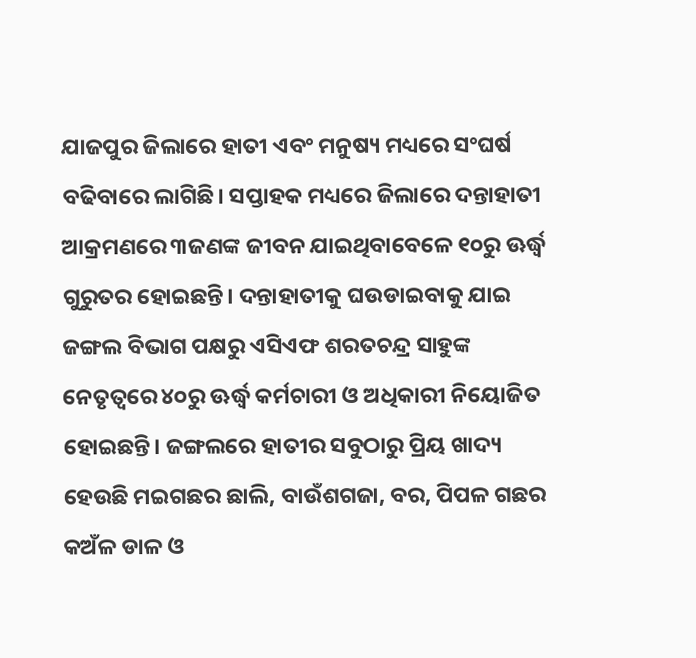ଯାଜପୁର ଜିଲାରେ ହାତୀ ଏବଂ ମନୁଷ୍ୟ ମଧ୍ୟରେ ସଂଘର୍ଷ ବଢିବାରେ ଲାଗିଛି। ସପ୍ତାହକ ମଧ୍ୟରେ ଜିଲାରେ ଦନ୍ତାହାତୀ ଆକ୍ରମଣରେ ୩ଜଣଙ୍କ ଜୀବନ ଯାଇଥିବାବେଳେ ୧୦ରୁ ଊର୍ଦ୍ଧ୍ୱ ଗୁରୁତର ହୋଇଛନ୍ତି। ଦନ୍ତାହାତୀକୁ ଘଉଡାଇବାକୁ ଯାଇ ଜଙ୍ଗଲ ବିଭାଗ ପକ୍ଷରୁ ଏସିଏଫ ଶରତଚନ୍ଦ୍ର ସାହୁଙ୍କ ନେତୃତ୍ୱରେ ୪୦ରୁ ଊର୍ଦ୍ଧ୍ୱ କର୍ମଚାରୀ ଓ ଅଧିକାରୀ ନିୟୋଜିତ ହୋଇଛନ୍ତି। ଜଙ୍ଗଲରେ ହାତୀର ସବୁଠାରୁ ପ୍ରିୟ ଖାଦ୍ୟ ହେଉଛି ମଇଗଛର ଛାଲି, ବାଉଁଶଗଜା, ବର, ପିପଳ ଗଛର କଅଁଳ ଡାଳ ଓ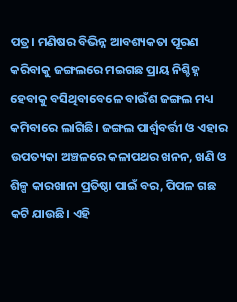ପତ୍ର। ମଣିଷର ବିଭିନ୍ନ ଆବଶ୍ୟକତା ପୂରଣ କରିବାକୁ ଜଙ୍ଗଲରେ ମଇଗଛ ପ୍ରାୟ ନିଶ୍ଚିହ୍ନ ହେବାକୁ ବସିଥିବାବେଳେ ବାଉଁଶ ଜଙ୍ଗଲ ମଧ୍ୟ କମିବାରେ ଲାଗିଛି। ଜଙ୍ଗଲ ପାର୍ଶ୍ୱବର୍ତ୍ତୀ ଓ ଏହାର ଉପତ୍ୟକା ଅଞ୍ଚଳରେ କଳାପଥର ଖନନ, ଖଣି ଓ ଶିଳ୍ପ କାରଖାନା ପ୍ରତିଷ୍ଠା ପାଇଁ ବର, ପିପଳ ଗଛ କଟି ଯାଉଛି। ଏହି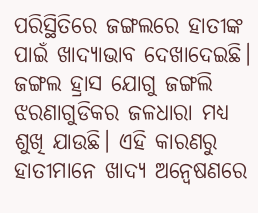ପରିସ୍ଥିତିରେ ଜଙ୍ଗଲରେ ହାତୀଙ୍କ ପାଇଁ ଖାଦ୍ୟାଭାବ ଦେଖାଦେଇଛି। ଜଙ୍ଗଲ ହ୍ରାସ ଯୋଗୁ ଜଙ୍ଗଲି ଝରଣାଗୁଡିକର ଜଳଧାରା ମଧ୍ୟ ଶୁଖି ଯାଉଛି। ଏହି କାରଣରୁ ହାତୀମାନେ ଖାଦ୍ୟ ଅନ୍ବେଷଣରେ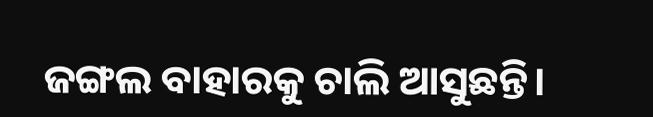ଜଙ୍ଗଲ ବାହାରକୁ ଚାଲି ଆସୁଛନ୍ତି।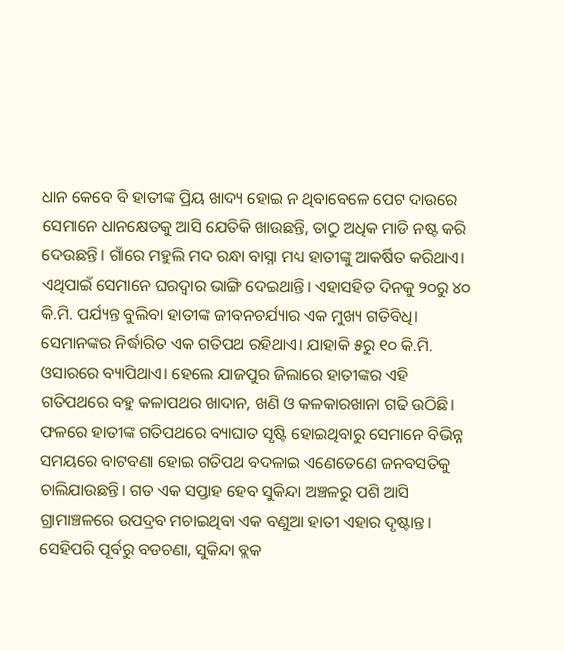ଧାନ କେବେ ବି ହାତୀଙ୍କ ପ୍ରିୟ ଖାଦ୍ୟ ହୋଇ ନ ଥିବାବେଳେ ପେଟ ଦାଉରେ ସେମାନେ ଧାନକ୍ଷେତକୁ ଆସି ଯେତିକି ଖାଉଛନ୍ତି, ତାଠୁ ଅଧିକ ମାଡି ନଷ୍ଟ କରି ଦେଉଛନ୍ତି। ଗାଁରେ ମହୁଲି ମଦ ରନ୍ଧା ବାସ୍ନା ମଧ୍ୟ ହାତୀଙ୍କୁ ଆକର୍ଷିତ କରିଥାଏ। ଏଥିପାଇଁ ସେମାନେ ଘରଦ୍ୱାର ଭାଙ୍ଗି ଦେଇଥାନ୍ତି। ଏହାସହିତ ଦିନକୁ ୨୦ରୁ ୪୦ କି.ମି. ପର୍ଯ୍ୟନ୍ତ ବୁଲିବା ହାତୀଙ୍କ ଜୀବନଚର୍ଯ୍ୟାର ଏକ ମୁଖ୍ୟ ଗତିବିଧି। ସେମାନଙ୍କର ନିର୍ଦ୍ଧାରିତ ଏକ ଗତିପଥ ରହିଥାଏ। ଯାହାକି ୫ରୁ ୧୦ କି.ମି. ଓସାରରେ ବ୍ୟାପିଥାଏ। ହେଲେ ଯାଜପୁର ଜିଲାରେ ହାତୀଙ୍କର ଏହି ଗତିପଥରେ ବହୁ କଳାପଥର ଖାଦାନ, ଖଣି ଓ କଳକାରଖାନା ଗଢି ଉଠିଛି। ଫଳରେ ହାତୀଙ୍କ ଗତିପଥରେ ବ୍ୟାଘାତ ସୃଷ୍ଟି ହୋଇଥିବାରୁ ସେମାନେ ବିଭିନ୍ନ ସମୟରେ ବାଟବଣା ହୋଇ ଗତିପଥ ବଦଳାଇ ଏଣେତେଣେ ଜନବସତିକୁ ଚାଲିଯାଉଛନ୍ତି। ଗତ ଏକ ସପ୍ତାହ ହେବ ସୁକିନ୍ଦା ଅଞ୍ଚଳରୁ ପଶି ଆସି ଗ୍ରାମାଞ୍ଚଳରେ ଉପଦ୍ରବ ମଚାଇଥିବା ଏକ ବଣୁଆ ହାତୀ ଏହାର ଦୃଷ୍ଟାନ୍ତ। ସେହିପରି ପୂର୍ବରୁ ବଡଚଣା, ସୁକିନ୍ଦା ବ୍ଲକ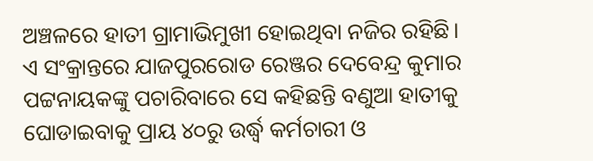ଅଞ୍ଚଳରେ ହାତୀ ଗ୍ରାମାଭିମୁଖୀ ହୋଇଥିବା ନଜିର ରହିଛି। ଏ ସଂକ୍ରାନ୍ତରେ ଯାଜପୁରରୋଡ ରେଞ୍ଜର ଦେବେନ୍ଦ୍ର କୁମାର ପଟ୍ଟନାୟକଙ୍କୁ ପଚାରିବାରେ ସେ କହିଛନ୍ତି ବଣୁଆ ହାତୀକୁ ଘୋଡାଇବାକୁ ପ୍ରାୟ ୪୦ରୁ ଉର୍ଦ୍ଧ୍ୱ କର୍ମଚାରୀ ଓ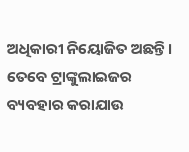ଅଧିକାରୀ ନିୟୋଜିତ ଅଛନ୍ତି। ତେବେ ଟ୍ରାଙ୍କୁଲାଇଜର ବ୍ୟବହାର କରାଯାଉ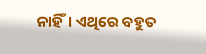ନାହିଁ। ଏଥିରେ ବହୁତ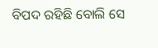ବିପଦ ରହିଛି ବୋଲି ସେ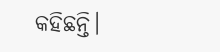କହିଛନ୍ତି।